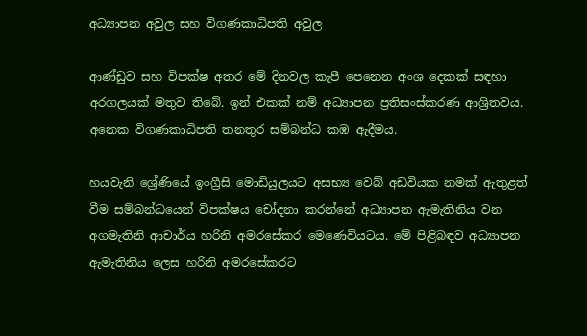අධ්‍යාපන අවුල සහ විගණකාධිපති අවුල

ආණ්ඩුව සහ විපක්ෂ අතර මේ දිනවල කැපී පෙනෙන අංශ දෙකක් සඳහා අරගලයක් මතුව තිබේ. ඉන් එකක් නම් අධ්‍යාපන ප්‍රතිසංස්කරණ ආශ්‍රිතවය. අනෙක විගණකාධිපති තනතුර සම්බන්ධ කඹ ඇදීමය.

හයවැනි ශ්‍රේණියේ ඉංග්‍රීසි මොඩියුලයට අසභ්‍ය වෙබ් අඩවියක නමක් ඇතුළත් වීම සම්බන්ධයෙන් විපක්ෂය චෝදනා කරන්නේ අධ්‍යාපන ඇමැතිනිය වන අගමැතිනි ආචාර්ය හරිනි අමරසේකර මෙණෙවියටය. මේ පිළිබඳව අධ්‍යාපන ඇමැතිනිය ලෙස හරිනි අමරසේකරට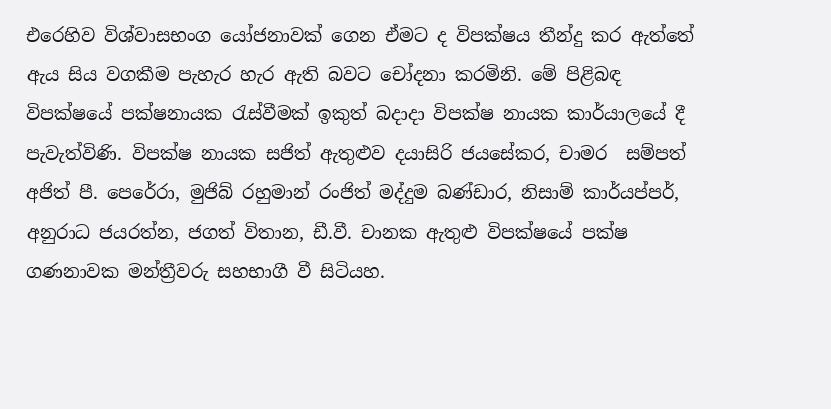එරෙහිව විශ්වාසභංග යෝජනාවක් ගෙන ඒමට ද විපක්ෂය තීන්දු කර ඇත්තේ ඇය සිය වගකීම පැහැර හැර ඇති බවට චෝදනා කරමිනි. මේ පිළිබඳ විපක්ෂයේ පක්ෂනායක රැස්වීමක් ඉකුත් බදාදා විපක්ෂ නායක කාර්යාලයේ දී පැවැත්විණි. විපක්ෂ නායක සජිත් ඇතුළුව දයාසිරි ජයසේකර, චාමර  සම්පත් අජිත් පී. පෙරේරා, මුජිබ් රහුමාන් රංජිත් මද්දුම බණ්ඩාර, නිසාම් කාර්යප්පර්, අනුරාධ ජයරත්න, ජගත් විතාන, ඩී.වී. චානක ඇතුළු විපක්ෂයේ පක්ෂ ගණනාවක මන්ත්‍රීවරු සහභාගී වී සිටියහ.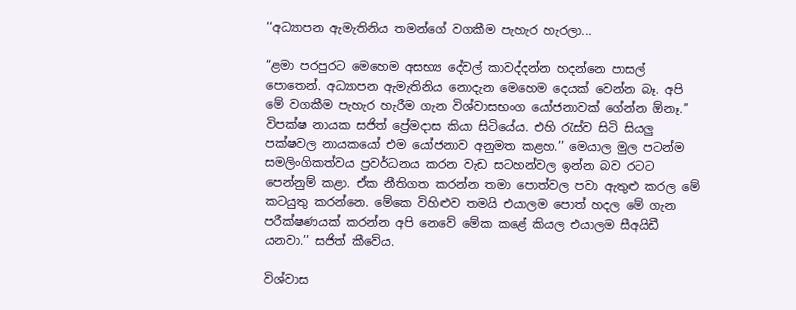‘‘අධ්‍යාපන ඇමැතිනිය තමන්ගේ වගකීම පැහැර හැරලා...

“ළමා පරපුරට මෙහෙම අසභ්‍ය දේවල් කාවද්දන්න හදන්නෙ පාසල් පොතෙන්. අධ්‍යාපන ඇමැතිනිය නොදැන මෙහෙම දෙයක් වෙන්න බෑ. අපි මේ වගකීම පැහැර හැරීම ගැන විශ්වාසභංග යෝජනාවක් ගේන්න ඕනෑ.’’ විපක්ෂ නායක සජිත් ප්‍රේමදාස කියා සිටියේය. එහි රැස්ව සිටි සියලු පක්ෂවල නායකයෝ එම යෝජනාව අනුමත කළහ.’’ මෙයාල මුල පටන්ම සමලිංගිකත්වය ප්‍රවර්ධනය කරන වැඩ සටහන්වල ඉන්න බව රටට පෙන්නුම් කළා. ඒක නීතිගත කරන්න තමා පොත්වල පවා ඇතුළු කරල මේ කටයුතු කරන්නෙ. මේකෙ විහිළුව තමයි එයාලම පොත් හදල මේ ගැන  පරීක්ෂණයක් කරන්න අපි නෙවේ මේක කළේ කියල එයාලම සීඅයිඩී යනවා.’’ සජිත් කීවේය.

විශ්වාස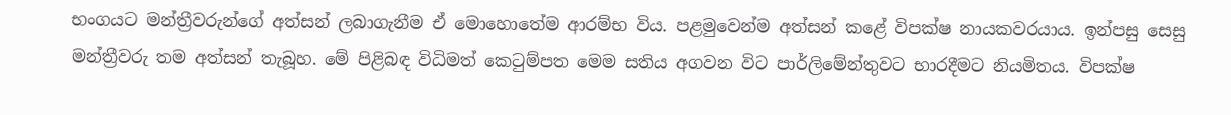භංගයට මන්ත්‍රීවරුන්ගේ අත්සන් ලබාගැනීම ඒ මොහොතේම ආරම්භ විය. පළමුවෙන්ම අත්සන් කළේ විපක්ෂ නායකවරයාය. ඉන්පසු සෙසු මන්ත්‍රීවරු තම අත්සන් තැබූහ. මේ පිළිබඳ විධිමත් කෙටුම්පත මෙම සතිය අගවන විට පාර්ලිමේන්තුවට භාරදීමට නියමිතය. විපක්ෂ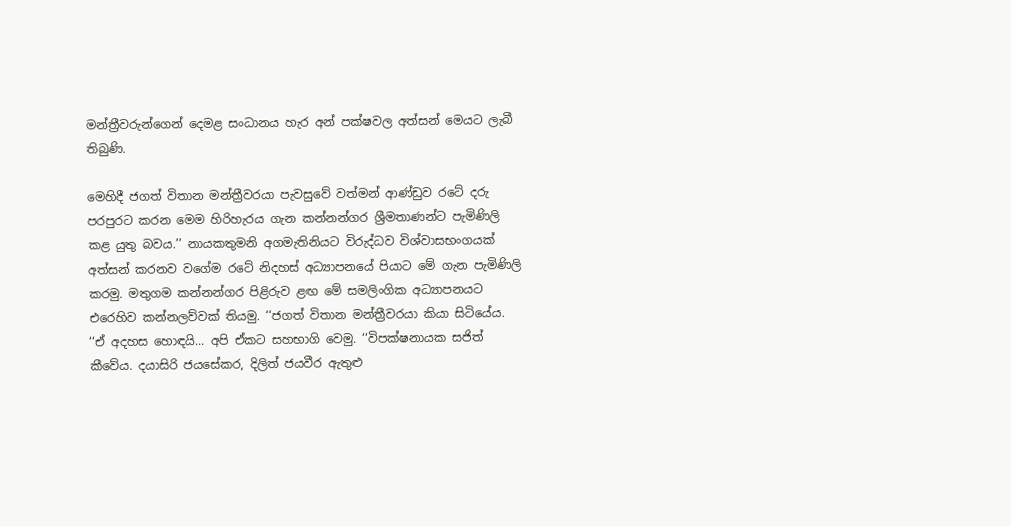මන්ත්‍රීවරුන්ගෙන් දෙමළ සංධානය හැර අන් පක්ෂවල අත්සන් මෙයට ලැබී තිබුණි.

මෙහිදී ජගත් විතාන මන්ත්‍රීවරයා පැවසුවේ වත්මන් ආණ්ඩුව රටේ දරු පරපුරට කරන මෙම හිරිහැරය ගැන කන්නන්ගර ශ්‍රීමතාණන්ට පැමිණිලි කළ යුතු බවය.’’ නායකතුමනි අගමැතිනියට විරුද්ධව විශ්වාසභංගයක් අත්සන් කරනව වගේම රටේ නිදහස් අධ්‍යාපනයේ පියාට මේ ගැන පැමිණිලි කරමු. මතුගම කන්නන්ගර පිළිරුව ළඟ මේ සමලිංගික අධ්‍යාපනයට එරෙහිව කන්නලව්වක් තියමු. ‘‘ජගත් විතාන මන්ත්‍රීවරයා කියා සිටියේය. ‘‘ඒ අදහස හොඳයි... අපි ඒකට සහභාගි වෙමු. ‘‘විපක්ෂනායක සජිත් කීවේය. දයාසිරි ජයසේකර, දිලිත් ජයවීර ඇතුළු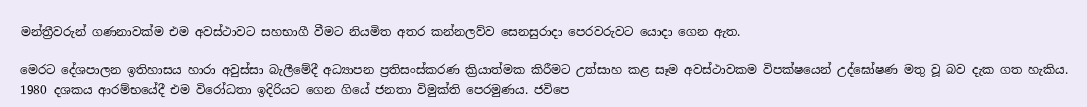මන්ත්‍රීවරුන් ගණනාවක්ම එම අවස්ථාවට සහභාගී වීමට නියමිත අතර කන්නලව්ව සෙනසුරාදා පෙරවරුවට යොදා ගෙන ඇත.

මෙරට දේශපාලන ඉතිහාසය හාරා අවුස්සා බැලීමේදී අධ්‍යාපන ප්‍රතිසංස්කරණ ක්‍රියාත්මක කිරීමට උත්සාහ කළ සෑම අවස්ථාවකම විපක්ෂයෙන් උද්ඝෝෂණ මතු වූ බව දැක ගත හැකිය. 1980 දශකය ආරම්භයේදී එම විරෝධතා ඉදිරියට ගෙන ගියේ ජනතා විමුක්ති පෙරමුණය. ජවිපෙ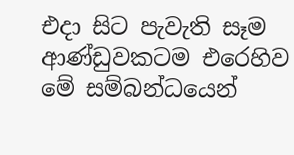එදා සිට පැවැති සෑම  ආණ්ඩුවකටම එරෙහිව මේ සම්බන්ධයෙන්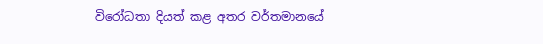විරෝධතා දියත් කළ අතර වර්තමානයේ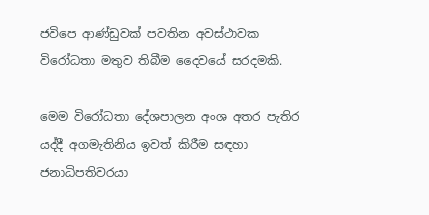ජවිපෙ ආණ්ඩුවක් පවතින අවස්ථාවක විරෝධතා මතුව තිබීම දෛවයේ සරදමකි.

මෙම විරෝධතා දේශපාලන අංශ අතර පැතිර යද්දී අගමැතිනිය ඉවත් කිරීම සඳහා ජනාධිපතිවරයා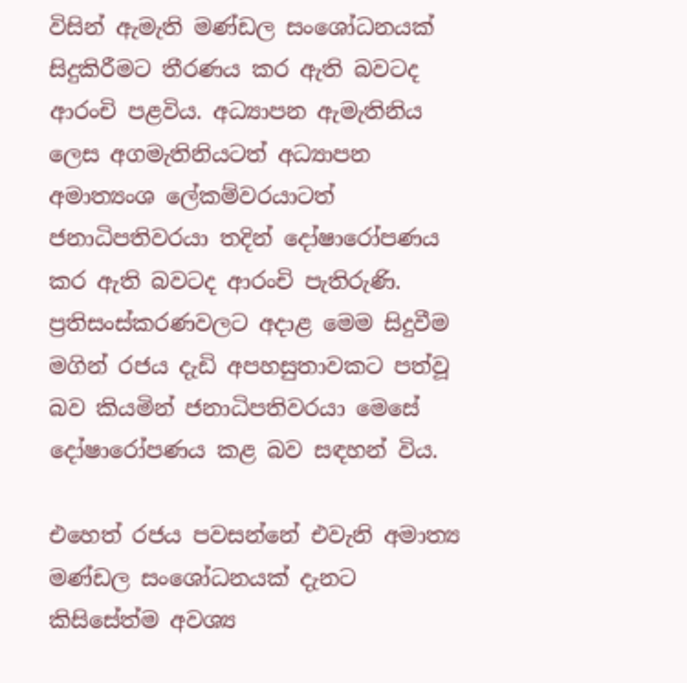විසින් ඇමැති මණ්ඩල සංශෝධනයක් සිදුකිරීමට තීරණය කර ඇති බවටද ආරංචි පළවිය. අධ්‍යාපන ඇමැතිනිය ලෙස අගමැතිනියටත් අධ්‍යාපන අමාත්‍යංශ ලේකම්වරයාටත් ජනාධිපතිවරයා තදින් දෝෂාරෝපණය කර ඇති බවටද ආරංචි පැතිරුණි. ප්‍රතිසංස්කරණවලට අදාළ මෙම සිදුවීම මගින් රජය දැඩි අපහසුතාවකට පත්වූ බව කියමින් ජනාධිපතිවරයා මෙසේ දෝෂාරෝපණය කළ බව සඳහන් විය.

එහෙත් රජය පවසන්නේ එවැනි අමාත්‍ය මණ්ඩල සංශෝධනයක් දැනට කිසිසේත්ම අවශ්‍ය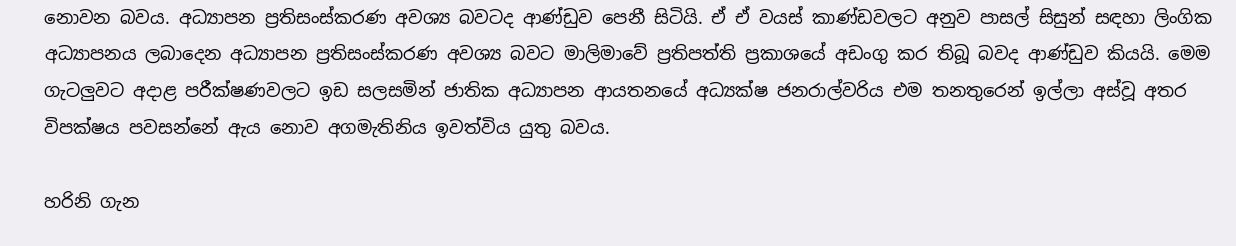නොවන බවය. අධ්‍යාපන ප්‍රතිසංස්කරණ අවශ්‍ය බවටද ආණ්ඩුව පෙනී සිටියි. ඒ ඒ වයස් කාණ්ඩවලට අනුව පාසල් සිසුන් සඳහා ලිංගික අධ්‍යාපනය ලබාදෙන අධ්‍යාපන ප්‍රතිසංස්කරණ අවශ්‍ය බවට මාලිමාවේ ප්‍රතිපත්ති ප්‍රකාශයේ අඩංගු කර තිබූ බවද ආණ්ඩුව කියයි. මෙම ගැටලුවට අදාළ පරීක්ෂණවලට ඉඩ සලසමින් ජාතික අධ්‍යාපන ආයතනයේ අධ්‍යක්ෂ ජනරාල්වරිය එම තනතුරෙන් ඉල්ලා අස්වූ අතර විපක්ෂය පවසන්නේ ඇය නොව අගමැතිනිය ඉවත්විය යුතු බවය.

හරිනි ගැන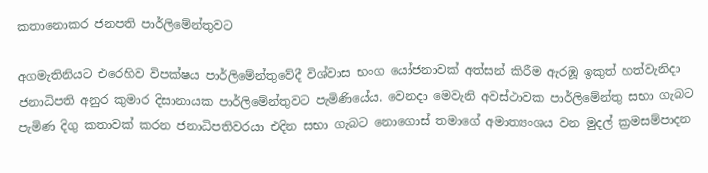කතානොකර ජනපති පාර්ලිමේන්තුවට

අගමැතිනියට එරෙහිව විපක්ෂය පාර්ලිමේන්තුවේදී විශ්වාස භංග යෝජනාවක් අත්සන් කිරීම ඇරඹූ ඉකුත් හත්වැනිදා ජනාධිපති අනුර කුමාර දිසානායක පාර්ලිමේන්තුවට පැමිණියේය. වෙනදා මෙවැනි අවස්ථාවක පාර්ලිමේන්තු සභා ගැබට පැමිණ දිගු කතාවක් කරන ජනාධිපතිවරයා එදින සභා ගැබට නොගොස් තමාගේ අමාත්‍යංශය වන මුදල් ක්‍රමසම්පාදන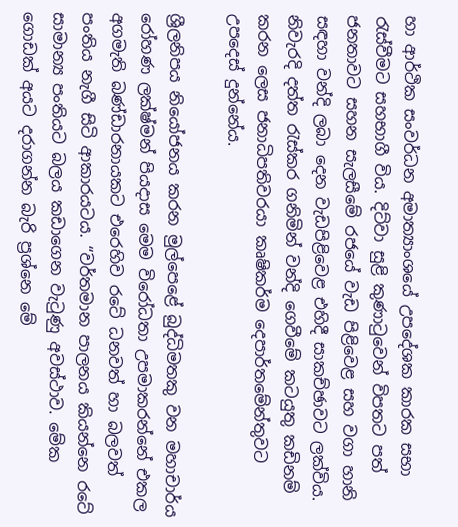හා ආර්ථික සංවර්ධන අමාත්‍යාංශයේ උපදේශක කාරක සභා රැස්වීමට සහභාගී විය. දිට්වා සුළි කුණාටුවෙන් විපතට පත් ජනතාවට සහන සැලසීමේ රජයේ වැඩ පිළිවෙළ සහ වගා හානි සඳහා වන්දි ලබා දෙන වැඩපිළිවෙළ එහිදී සාකච්ඡාවට ලක්විය. නිවැරදි දත්ත රැස්කර ගනිමින් වන්දි ගෙවීමේ කටයුතු කඩිනම් කරන ලෙස ජනාධිපතිවරයා කෘෂිකර්ම දෙපාර්තමේන්තුවට උපදෙස් දුන්නේය.

ශ්‍රීලනිපය නියෝජනය කරන මුල්පෙළේ බුද්ධිමතකු වන මහාචාර්ය රෝහණ ලක්ෂ්මන් පියදාස මෙම විරෝධතා උපමාකරන්නේ එකල අගමැති බණ්ඩාරනායකට එරෙහිව රටේ ධනවත් හා බලවත් පංතිය නැගී සිටි ආකාරයටය. “වර්තමාන පාලනය කියන්නෙ රටේ සාමාන්‍ය පංතියට බලය කඩාගෙන වැටුණු අවස්ථාව. මේක ගොඩක් අයට දරාගන්න බැරි ප්‍රශ්නෙ මේ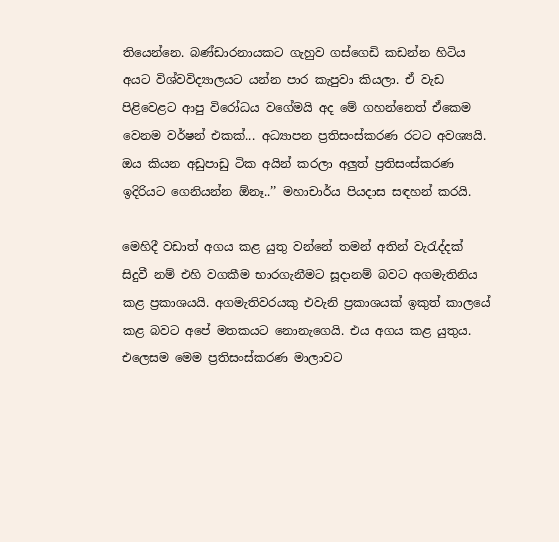තියෙන්නෙ. බණ්ඩාරනායකට ගැහුව ගස්ගෙඩි කඩන්න හිටිය අයට විශ්වවිද්‍යාලයට යන්න පාර කැපුවා කියලා. ඒ වැඩ පිළිවෙළට ආපු විරෝධය වගේමයි අද මේ ගහන්නෙත් ඒකෙම වෙනම වර්ෂන් එකක්... අධ්‍යාපන ප්‍රතිසංස්කරණ රටට අවශ්‍යයි. ඔය කියන අඩුපාඩු ටික අයින් කරලා අලුත් ප්‍රතිසංස්කරණ ඉදිරියට ගෙනියන්න ඕනෑ..’’ මහාචාර්ය පියදාස සඳහන් කරයි.

මෙහිදී වඩාත් අගය කළ යුතු වන්නේ තමන් අතින් වැරැද්දක් සිදුවී නම් එහි වගකීම භාරගැනීමට සූදානම් බවට අගමැතිනිය කළ ප්‍රකාශයයි. අගමැතිවරයකු එවැනි ප්‍රකාශයක් ඉකුත් කාලයේ කළ බවට අපේ මතකයට නොනැගෙයි. එය අගය කළ යුතුය. එලෙසම මෙම ප්‍රතිසංස්කරණ මාලාවට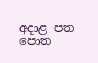අදාළ පත පොත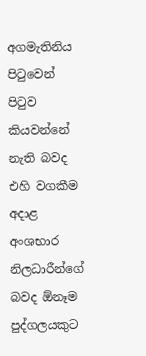අගමැතිනිය පිටුවෙන් පිටුව කියවන්නේ නැති බවද එහි වගකීම අදාළ අංශභාර නිලධාරීන්ගේ බවද ඕනෑම පුද්ගලයකුට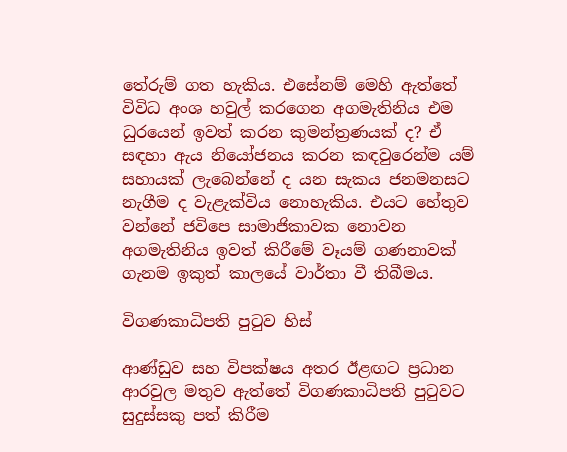තේරුම් ගත හැකිය. එසේනම් මෙහි ඇත්තේ විවිධ අංශ හවුල් කරගෙන අගමැතිනිය එම ධුරයෙන් ඉවත් කරන කුමන්ත්‍රණයක් ද? ඒ සඳහා ඇය නියෝජනය කරන කඳවුරෙන්ම යම් සහායක් ලැබෙන්නේ ද යන සැකය ජනමනසට නැගීම ද වැළැක්විය නොහැකිය. එයට හේතුව වන්නේ ජවිපෙ සාමාජිකාවක නොවන අගමැතිනිය ඉවත් කිරීමේ වෑයම් ගණනාවක් ගැනම ඉකුත් කාලයේ වාර්තා වී තිබීමය.

විගණකාධිපති පුටුව හිස්

ආණ්ඩුව සහ විපක්ෂය අතර ඊළඟට ප්‍රධාන ආරවුල මතුව ඇත්තේ විගණකාධිපති පුටුවට සුදුස්සකු පත් කිරීම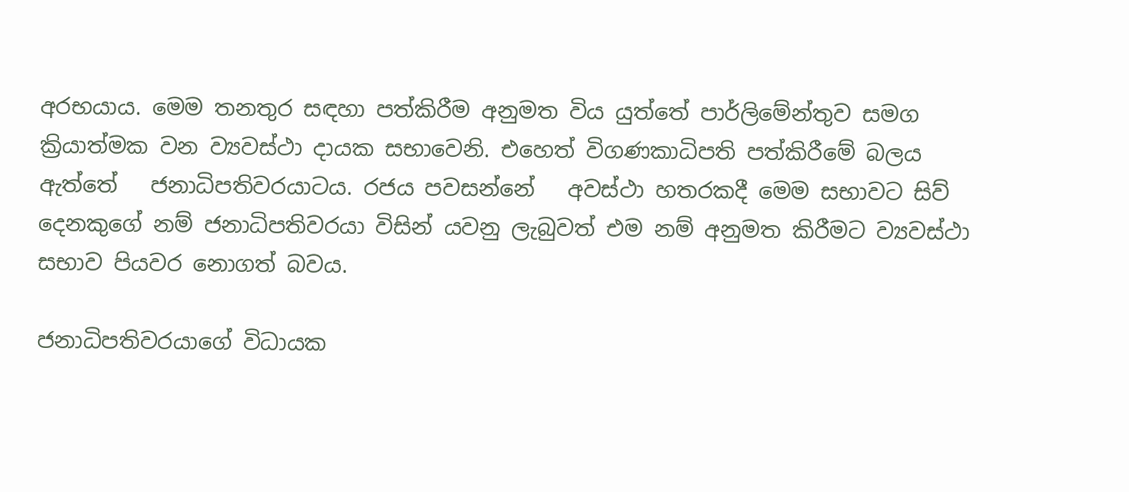අරභයාය. මෙම තනතුර සඳහා පත්කිරීම අනුමත විය යුත්තේ පාර්ලිමේන්තුව සමග ක්‍රියාත්මක වන ව්‍යවස්ථා දායක සභාවෙනි. එහෙත් විගණකාධිපති පත්කිරීමේ බලය ඇත්තේ   ජනාධිපතිවරයාටය. රජය පවසන්නේ   අවස්ථා හතරකදී මෙම සභාවට සිව් දෙනකුගේ නම් ජනාධිපතිවරයා විසින් යවනු ලැබුවත් එම නම් අනුමත කිරීමට ව්‍යවස්ථා සභාව පියවර නොගත් බවය.

ජනාධිපතිවරයාගේ විධායක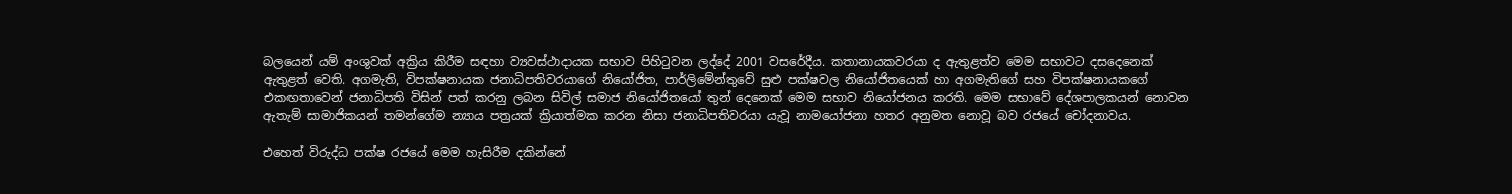බලයෙන් යම් අංශුවක් අක්‍රිය කිරීම සඳහා ව්‍යවස්ථාදායක සභාව පිහිටුවන ලද්දේ 2001 වසරේදීය. කතානායකවරයා ද ඇතුළත්ව මෙම සභාවට දසදෙනෙක් ඇතුළත් වෙති. අගමැති, විපක්ෂනායක ජනාධිපතිවරයාගේ නියෝජිත, පාර්ලිමේන්තුවේ සුළු පක්ෂවල නියෝජිතයෙක් හා අගමැතිගේ සහ විපක්ෂනායකගේ එකඟතාවෙන් ජනාධිපති විසින් පත් කරනු ලබන සිවිල් සමාජ නියෝජිතයෝ තුන් දෙනෙක් මෙම සභාව නියෝජනය කරති. මෙම සභාවේ දේශපාලකයන් නොවන ඇතැම් සාමාජිකයන් තමන්ගේම න්‍යාය පත්‍රයක් ක්‍රියාත්මක කරන නිසා ජනාධිපතිවරයා යැවූ නාමයෝජනා හතර අනුමත නොවූ බව රජයේ චෝදනාවය.

එහෙත් විරුද්ධ පක්ෂ රජයේ මෙම හැසිරීම දකින්නේ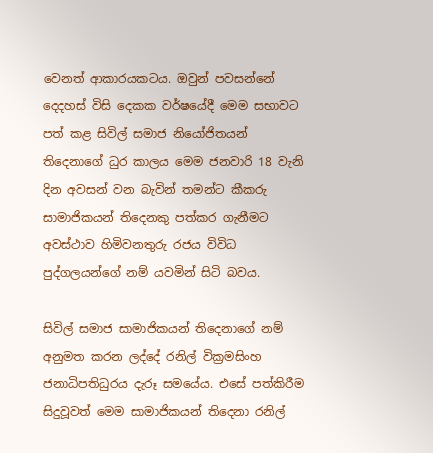වෙනත් ආකාරයකටය. ඔවුන් පවසන්නේ දෙදහස් විසි දෙකක වර්ෂයේදී මෙම සභාවට පත් කළ සිවිල් සමාජ නියෝජිතයන් තිදෙනාගේ ධුර කාලය මෙම ජනවාරි 18 වැනි දින අවසන් වන බැවින් තමන්ට කීකරු සාමාජිකයන් තිදෙනකු පත්කර ගැනීමට අවස්ථාව හිමිවනතුරු රජය විවිධ පුද්ගලයන්ගේ නම් යවමින් සිටි බවය.

සිවිල් සමාජ සාමාජිකයන් තිදෙනාගේ නම් අනුමත කරන ලද්දේ රනිල් වික්‍රමසිංහ ජනාධිපතිධුරය දැරූ සමයේය. එසේ පත්කිරීම සිදුවූවත් මෙම සාමාජිකයන් තිදෙනා රනිල්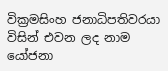වික්‍රමසිංහ ජනාධිපතිවරයා විසින් එවන ලද නාම යෝජනා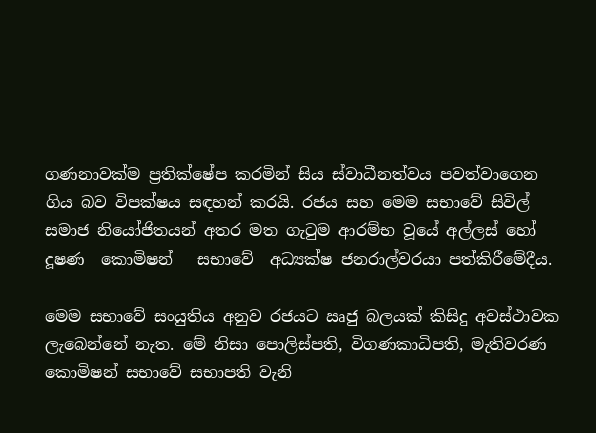ගණනාවක්ම ප්‍රතික්ෂේප කරමින් සිය ස්වාධීනත්වය පවත්වාගෙන ගිය බව විපක්ෂය සඳහන් කරයි. රජය සහ මෙම සභාවේ සිවිල් සමාජ නියෝජිතයන් අතර මත ගැටුම ආරම්භ වූයේ අල්ලස් හෝ දූෂණ  කොමිෂන්   සභාවේ  අධ්‍යක්ෂ ජනරාල්වරයා පත්කිරීමේදීය.

මෙම සභාවේ සංයුතිය අනුව රජයට ඍජු බලයක් කිසිදු අවස්ථාවක ලැබෙන්නේ නැත. මේ නිසා පොලිස්පති, විගණකාධිපති, මැතිවරණ කොමිෂන් සභාවේ සභාපති වැනි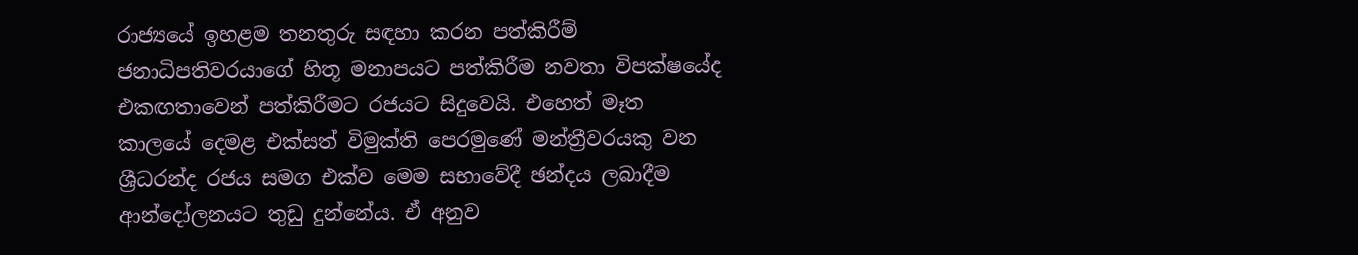රාජ්‍යයේ ඉහළම තනතුරු සඳහා කරන පත්කිරීම් ජනාධිපතිවරයාගේ හිතූ මනාපයට පත්කිරීම නවතා විපක්ෂයේද එකඟතාවෙන් පත්කිරීමට රජයට සිදුවෙයි. එහෙත් මෑත කාලයේ දෙමළ එක්සත් විමුක්ති පෙරමුණේ මන්ත්‍රීවරයකු වන ශ්‍රීධරන්ද රජය සමග එක්ව මෙම සභාවේදී ඡන්දය ලබාදීම ආන්දෝලනයට තුඩු දුන්නේය. ඒ අනුව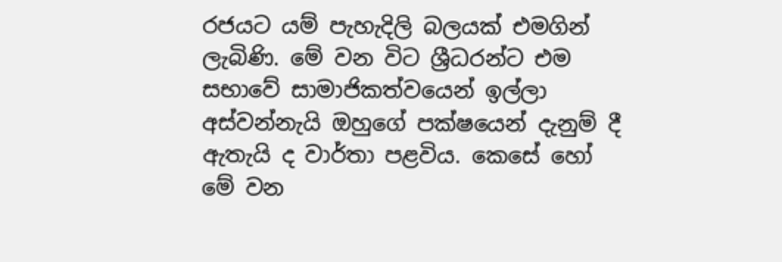රජයට යම් පැහැදිලි බලයක් එමගින් ලැබිණි. මේ වන විට ශ්‍රීධරන්ට එම සභාවේ සාමාජිකත්වයෙන් ඉල්ලා අස්වන්නැයි ඔහුගේ පක්ෂයෙන් දැනුම් දී ඇතැයි ද වාර්තා පළවිය. කෙසේ හෝ මේ වන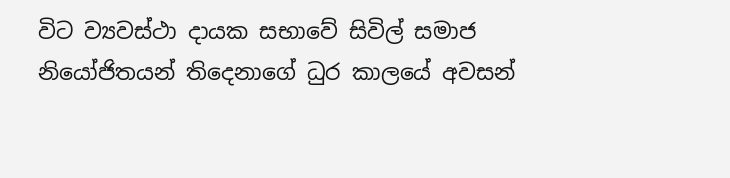විට ව්‍යවස්ථා දායක සභාවේ සිවිල් සමාජ නියෝජිතයන් තිදෙනාගේ ධුර කාලයේ අවසන්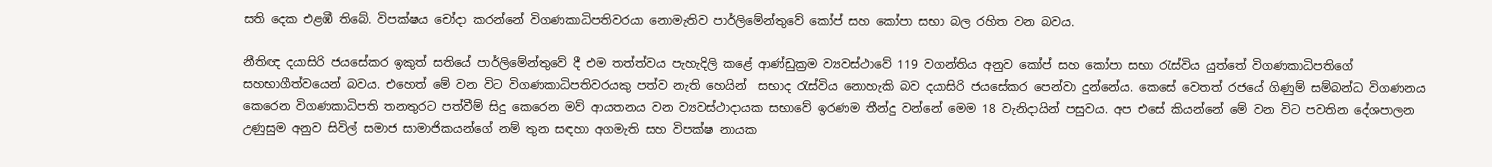සති දෙක එළඹී තිබේ. විපක්ෂය චෝදා කරන්නේ විගණකාධිපතිවරයා නොමැතිව පාර්ලිමේන්තුවේ කෝප් සහ කෝපා සභා බල රහිත වන බවය.

නීතිඥ දයාසිරි ජයසේකර ඉකුත් සතියේ පාර්ලිමේන්තුවේ දී එම තත්ත්වය පැහැදිලි කළේ ආණ්ඩුක්‍රම ව්‍යවස්ථාවේ 119 වගන්තිය අනුව කෝප් සහ කෝපා සභා රැස්විය යුත්තේ විගණකාධිපතිගේ සහභාගීත්වයෙන් බවය. එහෙත් මේ වන විට විගණකාධිපතිවරයකු පත්ව නැති හෙයින්  සභාද රැස්විය නොහැකි බව දයාසිරි ජයසේකර පෙන්වා දුන්නේය. කෙසේ වෙතත් රජයේ ගිණුම් සම්බන්ධ විගණනය කෙරෙන විගණකාධිපති තනතුරට පත්වීම් සිදු කෙරෙන මව් ආයතනය වන ව්‍යවස්ථාදායක සභාවේ ඉරණම තීන්දු වන්නේ මෙම 18 වැනිදායින් පසුවය. අප එසේ කියන්නේ මේ වන විට පවතින දේශපාලන උණුසුම අනුව සිවිල් සමාජ සාමාජිකයන්ගේ නම් තුන සඳහා අගමැති සහ විපක්ෂ නායක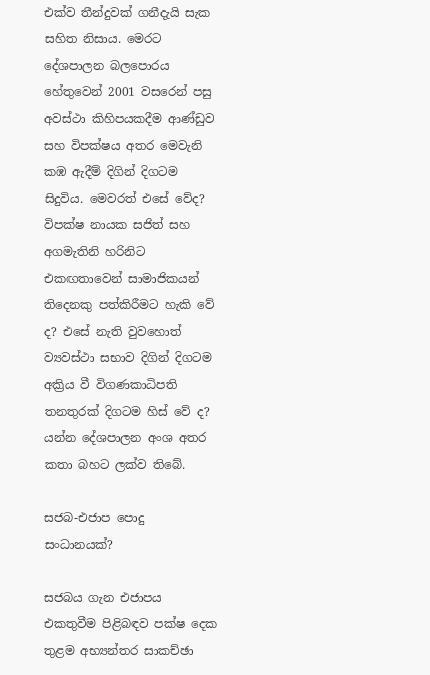එක්ව තීන්දුවක් ගනීදැයි සැක සහිත නිසාය. මෙරට දේශපාලන බලපොරය හේතුවෙන් 2001 වසරෙන් පසු අවස්ථා කිහිපයකදීම ආණ්ඩුව සහ විපක්ෂය අතර මෙවැනි කඹ ඇදීම් දිගින් දිගටම සිදුවිය. මෙවරත් එසේ වේද? විපක්ෂ නායක සජිත් සහ අගමැතිනි හරිනිට එකඟතාවෙන් සාමාජිකයන් තිදෙනකු පත්කිරීමට හැකි වේ ද? එසේ නැති වුවහොත් ව්‍යවස්ථා සභාව දිගින් දිගටම අක්‍රිය වී විගණකාධිපති තනතුරක් දිගටම හිස් වේ ද? යන්න දේශපාලන අංශ අතර කතා බහට ලක්ව තිබේ.

සජබ-එජාප පොදු සංධානයක්?

සජබය ගැන එජාපය එකතුවීම පිළිබඳව පක්ෂ දෙක තුළම අභ්‍යන්තර සාකච්ඡා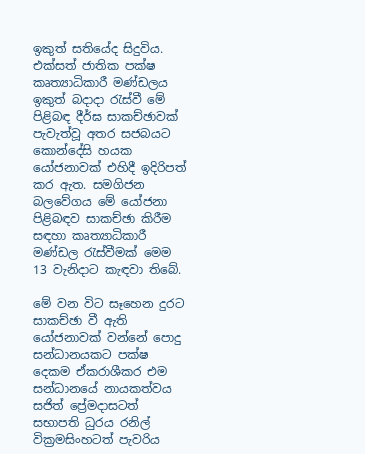ඉකුත් සතියේද සිදුවිය. එක්සත් ජාතික පක්ෂ කෘත්‍යාධිකාරී මණ්ඩලය ඉකුත් බදාදා රැස්වී මේ පිළිබඳ දීර්ඝ සාකච්ඡාවක් පැවැත්වූ අතර සජබයට කොන්දේසි හයක යෝජනාවක් එහිදී ඉදිරිපත් කර ඇත. සමගිජන බලවේගය මේ යෝජනා පිළිබඳව සාකච්ඡා කිරීම සඳහා කෘත්‍යාධිකාරී මණ්ඩල රැස්වීමක් මෙම 13 වැනිදාට කැඳවා තිබේ.

මේ වන විට සෑහෙන දුරට සාකච්ඡා වී ඇති යෝජනාවක් වන්නේ පොදු සන්ධානයකට පක්ෂ දෙකම ඒකරාශීකර එම සන්ධානයේ නායකත්වය සජිත් ප්‍රේමදාසටත් සභාපති ධුරය රනිල් වික්‍රමසිංහටත් පැවරිය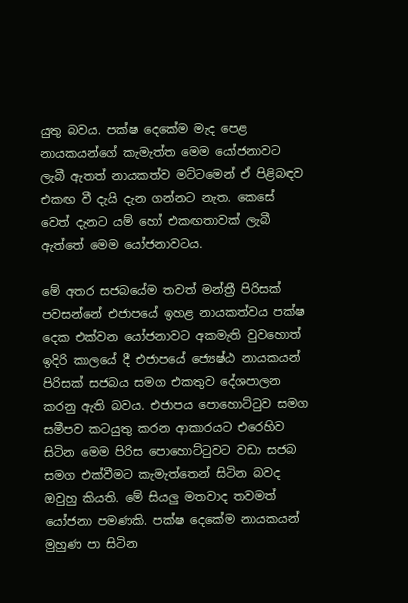යුතු බවය. පක්ෂ දෙකේම මැද පෙළ නායකයන්ගේ කැමැත්ත මෙම යෝජනාවට ලැබී ඇතත් නායකත්ව මට්ටමෙන් ඒ පිළිබඳව එකඟ වී දැයි දැන ගන්නට නැත. කෙසේ වෙත් දැනට යම් හෝ එකඟතාවක් ලැබී ඇත්තේ මෙම යෝජනාවටය.

මේ අතර සජබයේම තවත් මන්ත්‍රී පිරිසක් පවසන්නේ එජාපයේ ඉහළ නායකත්වය පක්ෂ දෙක එක්වන යෝජනාවට අකමැති වුවහොත් ඉදිරි කාලයේ දී එජාපයේ ජ්‍යෙෂ්ඨ නායකයන් පිරිසක් සජබය සමග එකතුව දේශපාලන කරනු ඇති බවය. එජාපය පොහොට්ටුව සමග සමීපව කටයුතු කරන ආකාරයට එරෙහිව සිටින මෙම පිරිස පොහොට්ටුවට වඩා සජබ සමග එක්වීමට කැමැත්තෙන් සිටින බවද ඔවුහු කියති. මේ සියලු මතවාද තවමත් යෝජනා පමණකි. පක්ෂ දෙකේම නායකයන් මුහුණ පා සිටින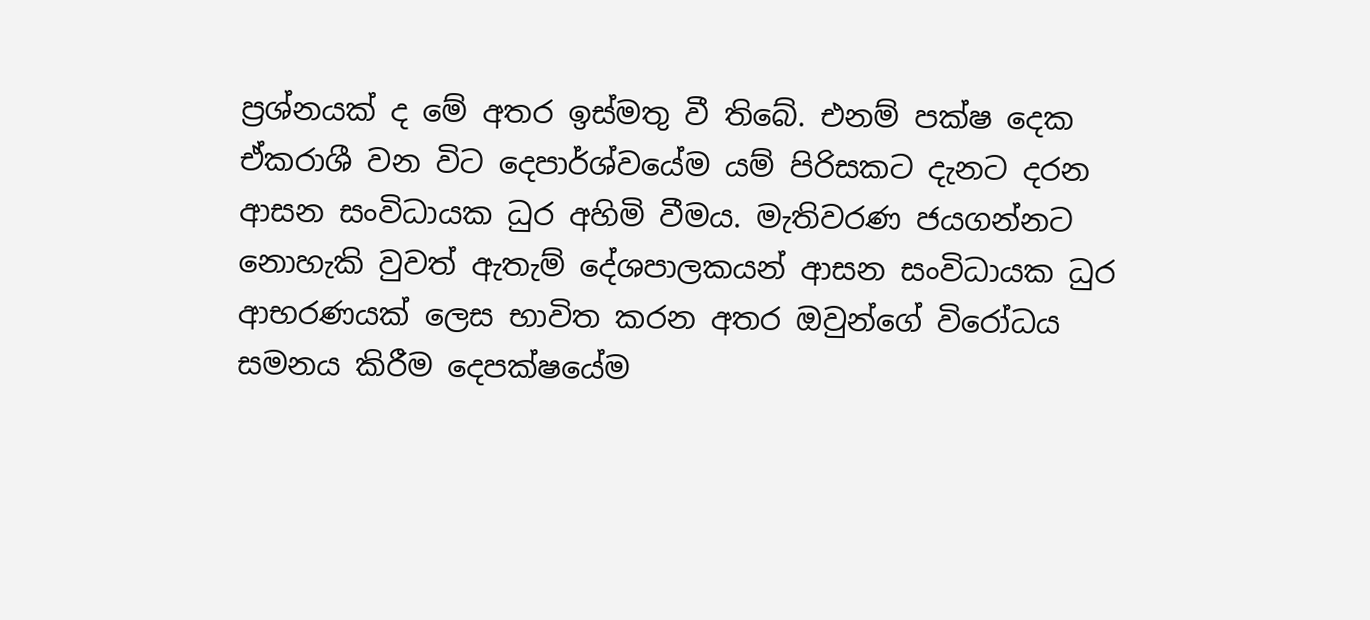ප්‍රශ්නයක් ද මේ අතර ඉස්මතු වී තිබේ. එනම් පක්ෂ දෙක ඒකරාශී වන විට දෙපාර්ශ්වයේම යම් පිරිසකට දැනට දරන ආසන සංවිධායක ධුර අහිමි වීමය. මැතිවරණ ජයගන්නට නොහැකි වුවත් ඇතැම් දේශපාලකයන් ආසන සංවිධායක ධුර ආභරණයක් ලෙස භාවිත කරන අතර ඔවුන්ගේ විරෝධය සමනය කිරීම දෙපක්ෂයේම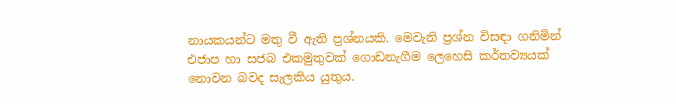නායකයන්ට මතු වී ඇති ප්‍රශ්නයකි. මෙවැනි ප්‍රශ්න විසඳා ගනිමින් එජාප හා සජබ එකමුතුවක් ගොඩනැගීම ලෙහෙසි කර්තව්‍යයක් නොවන බවද සැලකිය යුතුය.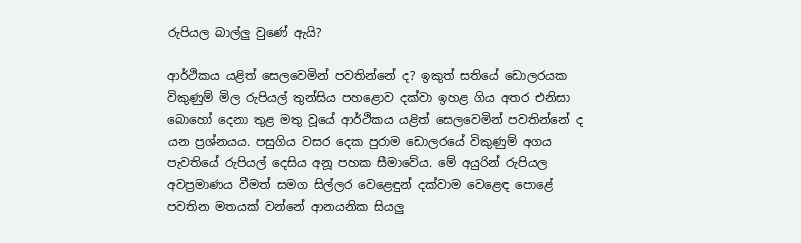රුපියල බාල්ලු වුණේ ඇයි?

ආර්ථිකය යළිත් සෙලවෙමින් පවතින්නේ ද? ඉකුත් සතියේ ඩොලරයක විකුණුම් මිල රුපියල් තුන්සිය පහළොව දක්වා ඉහළ ගිය අතර එනිසා බොහෝ දෙනා තුළ මතු වූයේ ආර්ථිකය යළිත් සෙලවෙමින් පවතින්නේ ද යන ප්‍රශ්නයය. පසුගිය වසර දෙක පුරාම ඩොලරයේ විකුණුම් අගය පැවතියේ රුපියල් දෙසිය අනූ පහක සීමාවේය. මේ අයුරින් රුපියල අවප්‍රමාණය වීමත් සමග සිල්ලර වෙළෙඳුන් දක්වාම වෙළෙඳ පොළේ පවතින මතයක් වන්නේ ආනයනික සියලු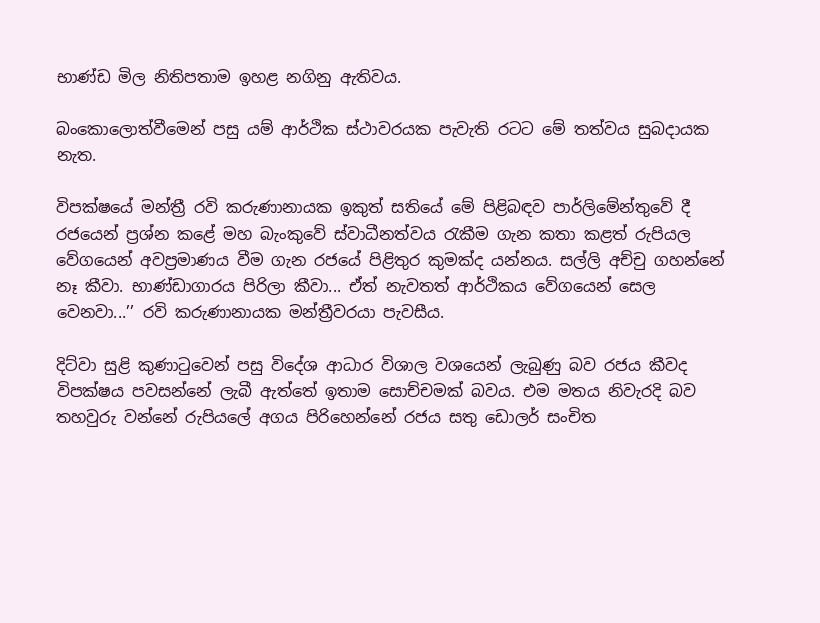භාණ්ඩ මිල නිතිපතාම ඉහළ නගිනු ඇතිවය.

බංකොලොත්වීමෙන් පසු යම් ආර්ථික ස්ථාවරයක පැවැති රටට මේ තත්වය සුබදායක නැත.

විපක්ෂයේ මන්ත්‍රී රවි කරුණානායක ඉකුත් සතියේ මේ පිළිබඳව පාර්ලිමේන්තුවේ දී රජයෙන් ප්‍රශ්න කළේ මහ බැංකුවේ ස්වාධීනත්වය රැකීම ගැන කතා කළත් රුපියල වේගයෙන් අවප්‍රමාණය වීම ගැන රජයේ පිළිතුර කුමක්ද යන්නය. සල්ලි අච්චු ගහන්නේ නෑ කීවා. භාණ්ඩාගාරය පිරිලා කීවා... ඒත් නැවතත් ආර්ථිකය වේගයෙන් සෙල වෙනවා...’’ රවි කරුණානායක මන්ත්‍රීවරයා පැවසීය.

දිට්වා සුළි කුණාටුවෙන් පසු විදේශ ආධාර විශාල වශයෙන් ලැබුණු බව රජය කීවද විපක්ෂය පවසන්නේ ලැබී ඇත්තේ ඉතාම සොච්චමක් බවය. එම මතය නිවැරදි බව තහවුරු වන්නේ රුපියලේ අගය පිරිහෙන්නේ රජය සතු ඩොලර් සංචිත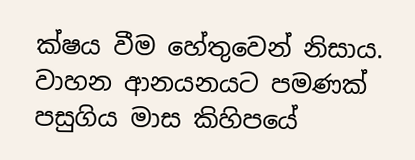ක්ෂය වීම හේතුවෙන් නිසාය. වාහන ආනයනයට පමණක් පසුගිය මාස කිහිපයේ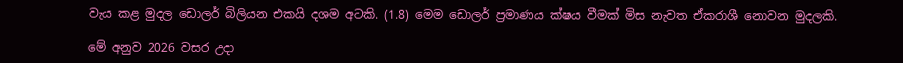වැය කළ මුදල ඩොලර් බිලියන එකයි දශම අටකි. (1.8) මෙම ඩොලර් ප්‍රමාණය ක්ෂය වීමක් මිස නැවත ඒකරාශී නොවන මුදලකි.

මේ අනුව 2026 වසර උදා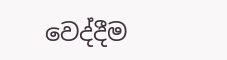වෙද්දීම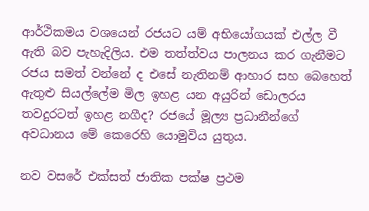ආර්ථිකමය වශයෙන් රජයට යම් අභියෝගයක් එල්ල වී ඇති බව පැහැදිලිය. එම තත්ත්වය පාලනය කර ගැනීමට රජය සමත් වන්නේ ද එසේ නැතිනම් ආහාර සහ බෙහෙත් ඇතුළු සියල්ලේම මිල ඉහළ යන අයුරින් ඩොලරය තවදුරටත් ඉහළ නගීද? රජයේ මූල්‍ය ප්‍රධානීන්ගේ අවධානය මේ කෙරෙහි යොමුවිය යුතුය.

නව වසරේ එක්සත් ජාතික පක්ෂ ප්‍රථම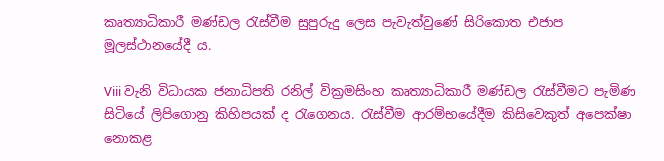කෘත්‍යාධිකාරී මණ්ඩල රැස්වීම සුපුරුදු ලෙස පැවැත්වුණේ සිරිකොත එජාප මූලස්ථානයේදී ය.

Viii වැනි විධායක ජනාධිපති රනිල් වික්‍රමසිංහ කෘත්‍යාධිකාරී මණ්ඩල රැස්වීමට පැමිණ සිටියේ ලිපිගොනු කිහිපයක් ද රැගෙනය. රැස්වීම ආරම්භයේදීම කිසිවෙකුත් අපෙක්ෂා නොකළ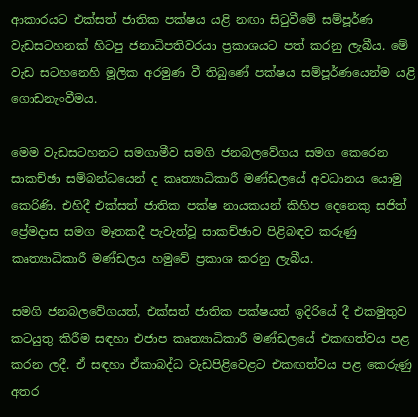ආකාරයට එක්සත් ජාතික පක්ෂය යළි නඟා සිටුවීමේ සම්පූර්ණ වැඩසටහනක් හිටපු ජනාධිපතිවරයා ප්‍රකාශයට පත් කරනු ලැබීය. මේ වැඩ සටහනෙහි මූලික අරමුණ වී තිබුණේ පක්ෂය සම්පූර්ණයෙන්ම යළි ගොඩනැංවීමය.

මෙම වැඩසටහනට සමගාමීව සමගි ජනබලවේගය සමග කෙරෙන සාකච්ඡා සම්බන්ධයෙන් ද කෘත්‍යාධිකාරී මණ්ඩලයේ අවධානය යොමු කෙරිණි. එහිදී එක්සත් ජාතික පක්ෂ නායකයන් කිහිප දෙනෙකු සජිත් ප්‍රේමදාස සමග මෑතකදී පැවැත්වූ සාකච්ඡාව පිළිබඳව කරුණු කෘත්‍යාධිකාරී මණ්ඩලය හමුවේ ප්‍රකාශ කරනු ලැබීය.

සමගි ජනබලවේගයත්, එක්සත් ජාතික පක්ෂයත් ඉදිරියේ දී එකමුතුව කටයුතු කිරීම සඳහා එජාප කෘත්‍යාධිකාරී මණ්ඩලයේ එකඟත්වය පළ කරන ලදී. ඒ සඳහා ඒකාබද්ධ වැඩපිළිවෙළට එකඟත්වය පළ කෙරුණු අතර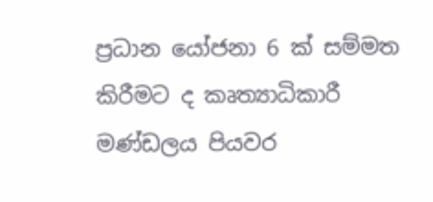ප්‍රධාන යෝජනා 6 ක් සම්මත කිරීමට ද කෘත්‍යාධිකාරී මණ්ඩලය පියවර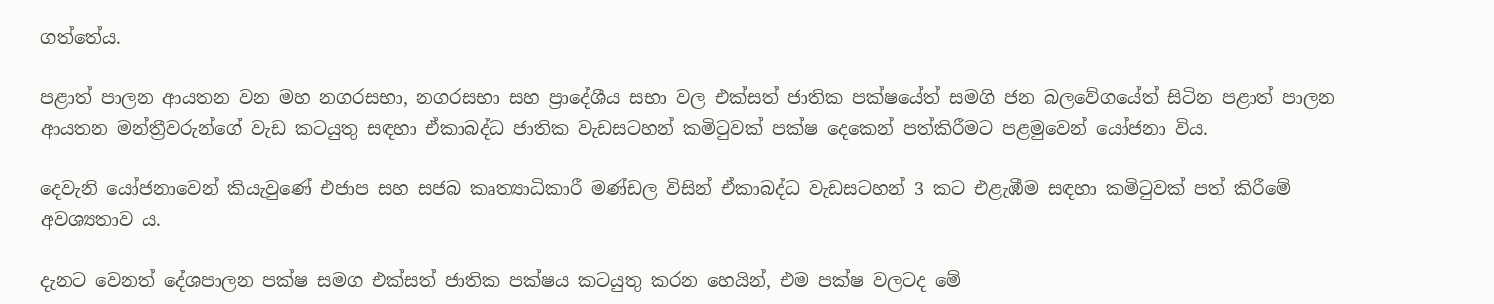ගත්තේය.

පළාත් පාලන ආයතන වන මහ නගරසභා, නගරසභා සහ ප්‍රාදේශීය සභා වල එක්සත් ජාතික පක්ෂයේත් සමගි ජන බලවේගයේත් සිටින පළාත් පාලන ආයතන මන්ත්‍රීවරුන්ගේ වැඩ කටයුතු සඳහා ඒකාබද්ධ ජාතික වැඩසටහන් කමිටුවක් පක්ෂ දෙකෙන් පත්කිරීමට පළමුවෙන් යෝජනා විය.

දෙවැනි යෝජනාවෙන් කියැවුණේ එජාප සහ සජබ කෘත්‍යාධිකාරී මණ්ඩල විසින් ඒකාබද්ධ වැඩසටහන් 3 කට එළැඹීම සඳහා කමිටුවක් පත් කිරීමේ අවශ්‍යතාව ය.

දැනට වෙනත් දේශපාලන පක්ෂ සමග එක්සත් ජාතික පක්ෂය කටයුතු කරන හෙයින්, එම පක්ෂ වලටද මේ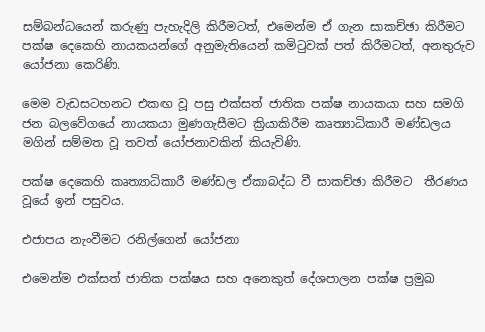සම්බන්ධයෙන් කරුණු පැහැදිලි කිරීමටත්, එමෙන්ම ඒ ගැන සාකච්ඡා කිරීමට පක්ෂ දෙකෙහි නායකයන්ගේ අනුමැතියෙන් කමිටුවක් පත් කිරීමටත්, අනතුරුව යෝජනා කෙරිණි.

මෙම වැඩසටහනට එකඟ වූ පසු එක්සත් ජාතික පක්ෂ නායකයා සහ සමගි ජන බලවේගයේ නායකයා මුණගැසීමට ක්‍රියාකිරීම කෘත්‍යාධිකාරී මණ්ඩලය මගින් සම්මත වූ තවත් යෝජනාවකින් කියැවිණි.

පක්ෂ දෙකෙහි කෘත්‍යාධිකාරී මණ්ඩල ඒකාබද්ධ වී සාකච්ඡා කිරීමට  තීරණය වූයේ ඉන් පසුවය.

එජාපය නැංවීමට රනිල්ගෙන් යෝජනා

එමෙන්ම එක්සත් ජාතික පක්ෂය සහ අනෙකුත් දේශපාලන පක්ෂ ප්‍රමුඛ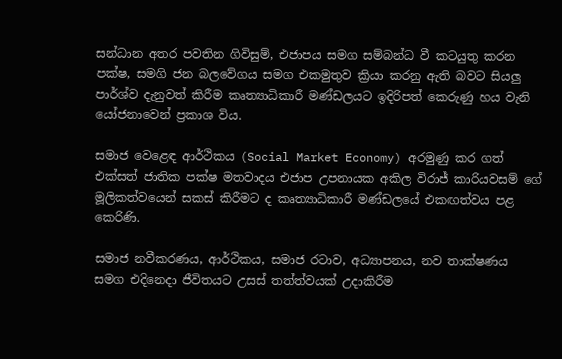සන්ධාන අතර පවතින ගිවිසුම්, එජාපය සමග සම්බන්ධ වී කටයුතු කරන පක්ෂ, සමගි ජන බලවේගය සමග එකමුතුව ක්‍රියා කරනු ඇති බවට සියලු‍ පාර්ශ්ව දැනුවත් කිරීම කෘත්‍යාධිකාරී මණ්ඩලයට ඉදිරිපත් කෙරුණු හය වැනි යෝජනාවෙන් ප්‍රකාශ විය.

සමාජ වෙළෙඳ ආර්ථිකය (Social Market Economy) අරමුණු කර ගත් එක්සත් ජාතික පක්ෂ මතවාදය එජාප උපනායක අකිල විරාජ් කාරියවසම් ගේ මූලිකත්වයෙන් සකස් කිරීමට ද කෘත්‍යාධිකාරී මණ්ඩලයේ එකඟත්වය පළ කෙරිණි.

සමාජ නවීකරණය, ආර්ථිකය, සමාජ රටාව, අධ්‍යාපනය, නව තාක්ෂණය සමග එදිනෙදා ජීවිතයට උසස් තත්ත්වයක් උදාකිරීම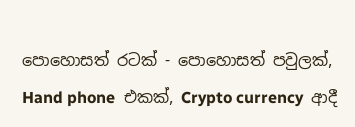පොහොසත් රටක් - පොහොසත් පවුලක්, Hand phone  එකක්, Crypto currency  ආදී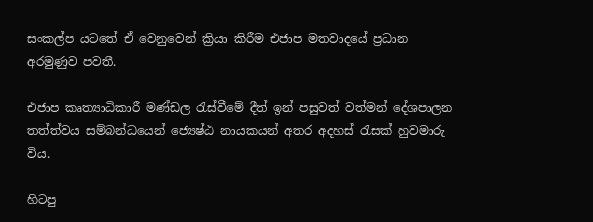සංකල්ප යටතේ ඒ වෙනුවෙන් ක්‍රියා කිරීම එජාප මතවාදයේ ප්‍රධාන අරමුණුව පවතී.

එජාප කෘත්‍යාධිකාරී මණ්ඩල රැස්වීමේ දීත් ඉන් පසුවත් වත්මන් දේශපාලන තත්ත්වය සම්බන්ධයෙන් ජ්‍යෙෂ්ඨ නායකයන් අතර අදහස් රැසක් හුවමාරු විය.

හිටපු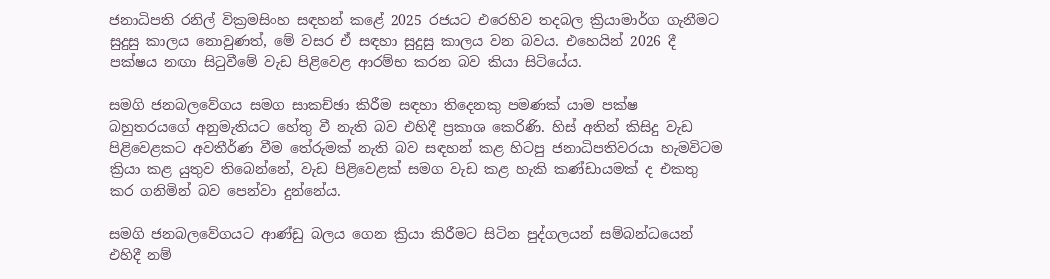ජනාධිපති රනිල් වික්‍රමසිංහ සඳහන් කළේ 2025 රජයට එරෙහිව තදබල ක්‍රියාමාර්ග ගැනීමට සුදුසු කාලය නොවුණත්, මේ වසර ඒ සඳහා සුදුසු කාලය වන බවය. එහෙයින් 2026 දී පක්ෂය නඟා සිටුවීමේ වැඩ පිළිවෙළ ආරම්භ කරන බව කියා සිටියේය.

සමගි ජනබලවේගය සමග සාකච්ඡා කිරීම සඳහා තිදෙනකු පමණක් යාම පක්ෂ බහුතරයගේ අනුමැතියට හේතු වී නැති බව එහිදී ප්‍රකාශ කෙරිණි. හිස් අතින් කිසිදු වැඩ පිළිවෙළකට අවතීර්ණ වීම තේරුමක් නැති බව සඳහන් කළ හිටපු ජනාධිපතිවරයා හැමවිටම ක්‍රියා කළ යුතුව තිබෙන්නේ, වැඩ පිළිවෙළක් සමග වැඩ කළ හැකි කණ්ඩායමක් ද එකතු කර ගනිමින් බව පෙන්වා දුන්නේය.

සමගි ජනබලවේගයට ආණ්ඩු බලය ගෙන ක්‍රියා කිරීමට සිටින පුද්ගලයන් සම්බන්ධයෙන් එහිදී නම්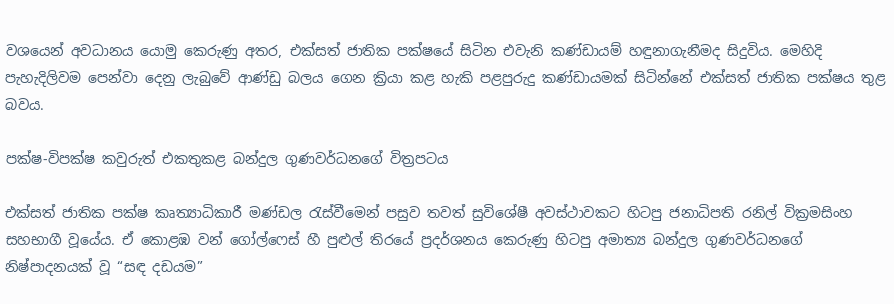වශයෙන් අවධානය යොමු කෙරුණු අතර, එක්සත් ජාතික පක්ෂයේ සිටින එවැනි කණ්ඩායම් හඳුනාගැනීමද සිදුවිය. මෙහිදි පැහැදිලිවම පෙන්වා දෙනු ලැබුවේ ආණ්ඩු බලය ගෙන ක්‍රියා කළ හැකි පළපුරුදු කණ්ඩායමක් සිටින්නේ එක්සත් ජාතික පක්ෂය තුළ බවය.

පක්ෂ-විපක්ෂ කවුරුත් එකතුකළ බන්දුල ගුණවර්ධනගේ විත්‍රපටය

එක්සත් ජාතික පක්ෂ කෘත්‍යාධිකාරී මණ්ඩල රැස්වීමෙන් පසුව තවත් සුවිශේෂී අවස්ථාවකට හිටපු ජනාධිපති රනිල් වික්‍රමසිංහ සහභාගී වූයේය. ඒ කොළඹ වන් ගෝල්ෆෙස් හී පුළුල් තිරයේ ප්‍රදර්ශනය කෙරුණු හිටපු අමාත්‍ය බන්දුල ගුණවර්ධනගේ නිෂ්පාදනයක් වූ “සඳ දඩයම”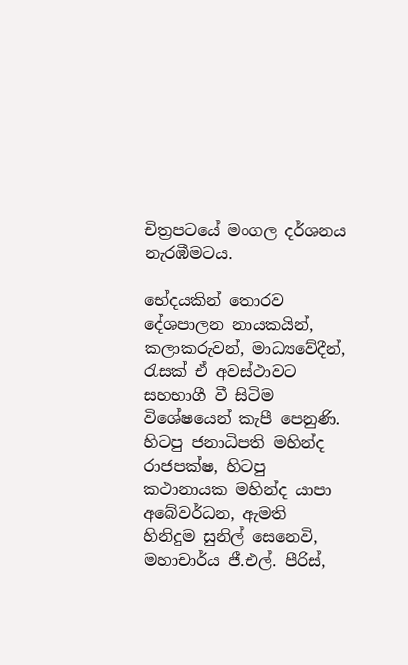චිත්‍රපටයේ මංගල දර්ශනය නැරඹීමටය.

භේදයකින් තොරව දේශපාලන නායකයින්, කලාකරුවන්, මාධ්‍යවේදීන්, රැසක් ඒ අවස්ථාවට සහභාගී වී සිටිම විශේෂයෙන් කැපී පෙනුණි. හිටපු ජනාධිපති මහින්ද රාජපක්ෂ, හිටපු කථානායක මහින්ද යාපා අබේවර්ධන, ඇමති හිනිදුම සුනිල් සෙනෙවි, මහාචාර්ය ජී.එල්. පීරිස්,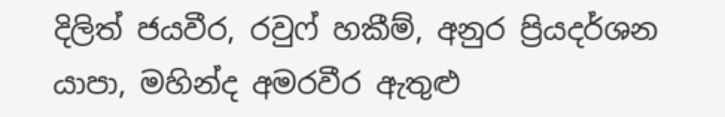දිලිත් ජයවීර, රවුෆ් හකීම්, අනුර ප්‍රියදර්ශන යාපා, මහින්ද අමරවීර ඇතුළු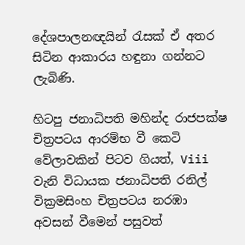දේශපාලනඥයින් රැසක් ඒ අතර සිටින ආකාරය හඳුනා ගන්නට ලැබිණි.

හිටපු ජනාධිපති මහින්ද රාජපක්ෂ චිත්‍රපටය ආරම්භ වී කෙටි වේලාවකින් පිටව ගියත්, Viii වැනි විධායක ජනාධිපති රනිල් වික්‍රමසිංහ චිත්‍රපටය නරඹා අවසන් වීමෙන් පසුවත්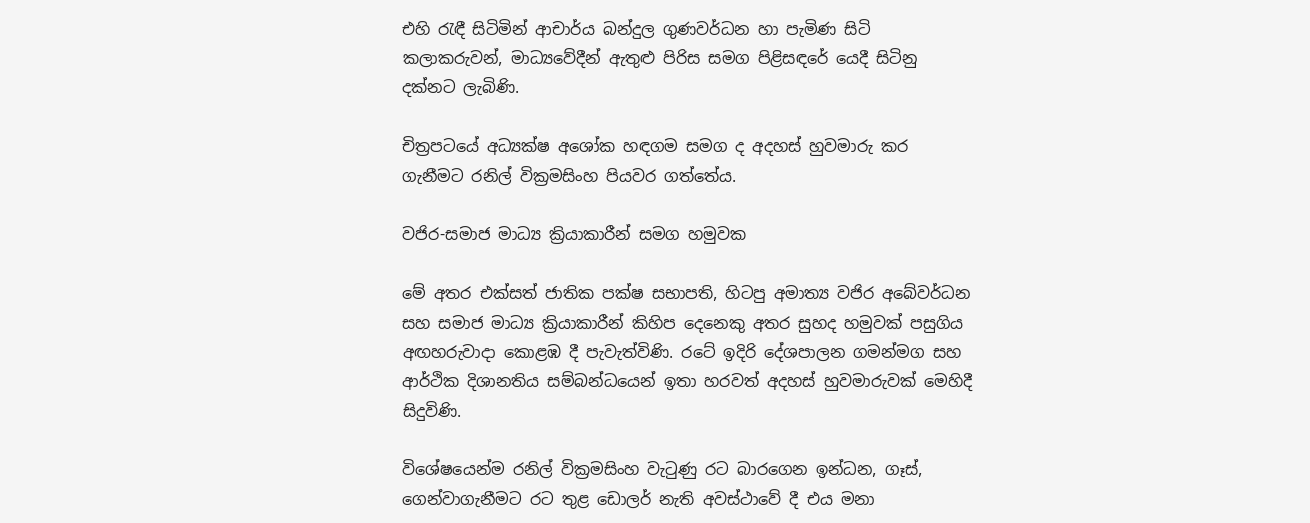එහි රැඳී සිටිමින් ආචාර්ය බන්දුල ගුණවර්ධන හා පැමිණ සිටි කලාකරුවන්, මාධ්‍යවේදීන් ඇතුළු පිරිස සමග පිළිසඳරේ යෙදී සිටිනු දක්නට ලැබිණි.

චිත්‍රපටයේ අධ්‍යක්ෂ අශෝක හඳගම සමග ද අදහස් හුවමාරු කර ගැනීමට රනිල් වික්‍රමසිංහ පියවර ගත්තේය.

වජිර-සමාජ මාධ්‍ය ක්‍රියාකාරීන් සමග හමුවක

මේ අතර එක්සත් ජාතික පක්ෂ සභාපති, හිටපු අමාත්‍ය වජිර අබේවර්ධන සහ සමාජ මාධ්‍ය ක්‍රියාකාරීන් කිහිප දෙනෙකු අතර සුහද හමුවක් පසුගිය අඟහරුවාදා කොළඹ දී පැවැත්විණි. රටේ ඉදිරි දේශපාලන ගමන්මග සහ ආර්ථික දිශානතිය සම්බන්ධයෙන් ඉතා හරවත් අදහස් හුවමාරුවක් මෙහිදී සිදුවිණි.

විශේෂයෙන්ම රනිල් වික්‍රමසිංහ වැටුණු රට බාරගෙන ඉන්ධන, ගෑස්, ගෙන්වාගැනීමට රට තුළ ඩොලර් නැති අවස්ථාවේ දී එය මනා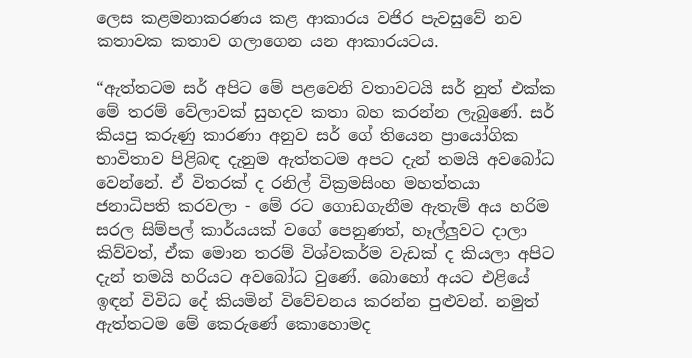ලෙස කළමනාකරණය කළ ආකාරය වජිර පැවසුවේ නව කතාවක කතාව ගලාගෙන යන ආකාරයටය.

“ඇත්තටම සර් අපිට මේ පළවෙනි වතාවටයි සර් නුත් එක්ක මේ තරම් වේලාවක් සුහදව කතා බහ කරන්න ලැබුණේ. සර් කියපු කරුණු කාරණා අනුව සර් ගේ තියෙන ප්‍රායෝගික භාවිතාව පිළිබඳ දැනුම ඇත්තටම අපට දැන් තමයි අවබෝධ වෙන්නේ. ඒ විතරක් ද රනිල් වික්‍රමසිංහ මහත්තයා ජනාධිපති කරවලා - මේ රට ගොඩගැනීම ඇතැම් අය හරිම සරල සිම්පල් කාර්යයක් වගේ පෙනුණත්, හෑල්ලුවට දාලා කිව්වත්, ඒක මොන තරම් විශ්වකර්ම වැඩක් ද කියලා අපිට දැන් තමයි හරියට අවබෝධ වුණේ. බොහෝ අයට එළියේ ඉඳන් විවිධ දේ කියමින් විවේචනය කරන්න පුළුවන්. නමුත් ඇත්තටම මේ කෙරුණේ කොහොමද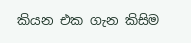කියන එක ගැන කිසිම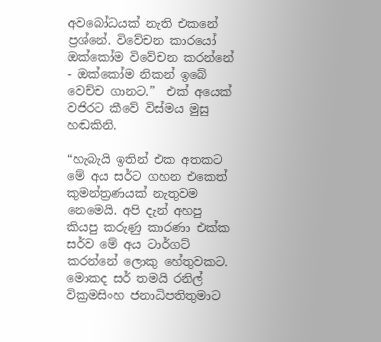අවබෝධයක් නැති එකනේ ප්‍රශ්නේ. විවේචන කාරයෝ ඔක්කෝම විවේචන කරන්නේ - ඔක්කෝම නිකන් ඉබේ වෙච්ච ගානට.”  එක් අයෙක් වජිරට කීවේ විස්මය මුසු හඬකිනි.

“හැබැයි ඉතින් එක අතකට මේ අය සර්ට ගහන එකෙත් කුමන්ත්‍රණයක් නැතුවම නෙමෙයි. අපි දැන් අහපු කියපු කරුණු කාරණා එක්ක සර්ව මේ අය ටාර්ගට් කරන්නේ ලොකු හේතුවකට. මොකද සර් තමයි රනිල් වික්‍රමසිංහ ජනාධිපතිතුමාට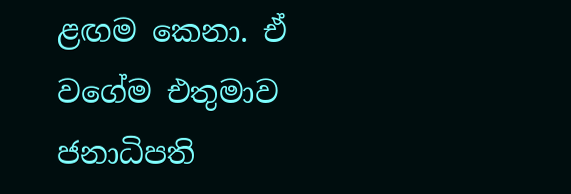ළඟම කෙනා. ඒ වගේම එතුමාව ජනාධිපති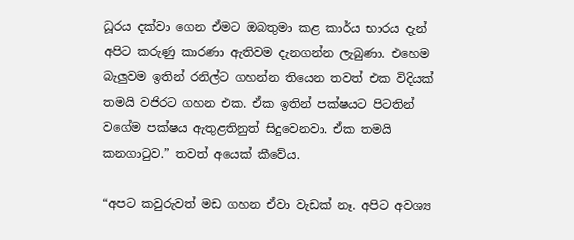ධූරය දක්වා ගෙන ඒමට ඔබතුමා කළ කාර්ය භාරය දැන් අපිට කරුණු කාරණා ඇතිවම දැනගන්න ලැබුණා. එහෙම බැලු‍වම ඉතින් රනිල්ට ගහන්න තියෙන තවත් එක විදියක් තමයි වජිරට ගහන එක. ඒක ඉතින් පක්ෂයට පිටතින් වගේම පක්ෂය ඇතුළතිනුත් සිදුවෙනවා. ඒක තමයි කනගාටුව.” තවත් අයෙක් කීවේය.

“අපට කවුරුවත් මඩ ගහන ඒවා වැඩක් නෑ. අපිට අවශ්‍ය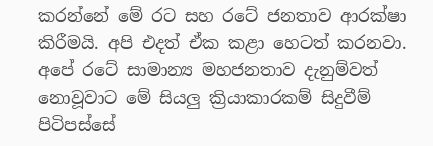කරන්නේ මේ රට සහ රටේ ජනතාව ආරක්ෂා කිරීමයි. අපි එදත් ඒක කළා හෙටත් කරනවා. අපේ රටේ සාමාන්‍ය මහජනතාව දැනුම්වත් නොවූවාට මේ සියලු ක්‍රියාකාරකම් සිදුවීම් පිටිපස්සේ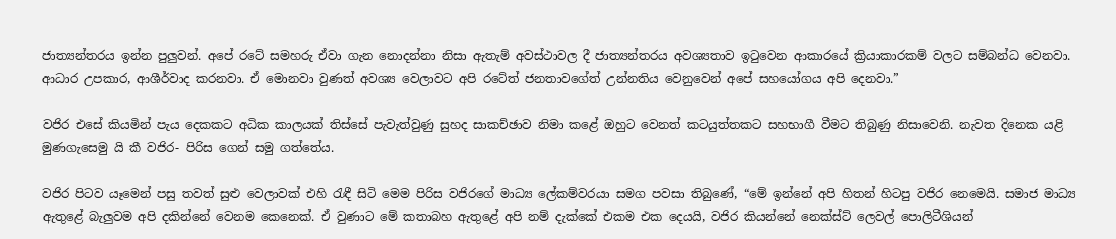ජාත්‍යන්තරය ඉන්න පුලු‍වන්. අපේ රටේ සමහරු ඒවා ගැන නොදන්නා නිසා ඇතැම් අවස්ථාවල දී ජාත්‍යන්තරය අවශ්‍යතාව ඉටුවෙන ආකාරයේ ක්‍රියාකාරකම් වලට සම්බන්ධ වෙනවා. ආධාර උපකාර, ආශීර්වාද කරනවා. ඒ මොනවා වුණත් අවශ්‍ය වෙලාවට අපි රටේත් ජනතාවගේත් උන්නතිය වෙනුවෙන් අපේ සහයෝගය අපි දෙනවා.”

වජිර එසේ කියමින් පැය දෙකකට අධික කාලයක් තිස්සේ පැවැත්වුණු සුහද සාකච්ඡාව නිමා කළේ ඔහුට වෙනත් කටයුත්තකට සහභාගී වීමට තිබුණු නිසාවෙනි. නැවත දිනෙක යළි මුණගැසෙමු යි කී වජිර- පිරිස ගෙන් සමු ගත්තේය.

වජිර පිටව යෑමෙන් පසු තවත් සුළු වෙලාවක් එහි රැඳී සිටි මෙම පිරිස වජිරගේ මාධ්‍ය ලේකම්වරයා සමග පවසා තිබුණේ, “මේ ඉන්නේ අපි හිතන් හිටපු වජිර නෙමෙයි. සමාජ මාධ්‍ය ඇතුළේ බැලු‍වම අපි දකින්නේ වෙනම කෙනෙක්. ඒ වුණාට මේ කතාබහ ඇතුළේ අපි නම් දැක්කේ එකම එක දෙයයි, වජිර කියන්නේ නෙක්ස්ට් ලෙවල් පොලිටීශියන්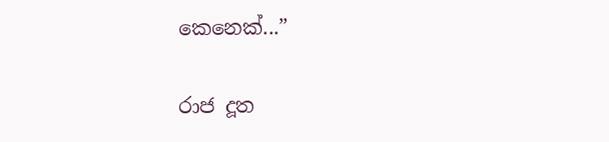කෙනෙක්...”

රාජ දූත